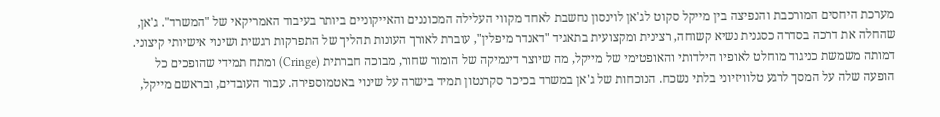מערכת היחסים המורכבת והנפיצה בין מייקל סקוט לג'אן לוינסון נחשבת לאחד מקווי העלילה המכוננים והאייקוניים ביותר בעיבוד האמריקאי של "המשרד". ג'אן, שהחלה את דרכה בסדרה כסגנית נשיא קשוחה, רצינית ומקצועית בתאגיד "דאנדר מיפלין", עוברת לאורך העונות תהליך של התפרקות רגשית ושינוי אישיותי קיצוני. דמותה משמשת כניגוד מוחלט לאופיו הילדותי והאופטימי של מייקל, מה שיוצר דינמיקה של הומור שחור, מבוכה חברתית (Cringe) ומתח תמידי שהופכים כל הופעה שלה על המסך לרגע טלוויזיוני בלתי נשכח. הנוכחות של ג'אן במשרד בכיכר סקרנטון תמיד בישרה על שינוי באטמוספירה. עבור העובדים, ובראשם מייקל,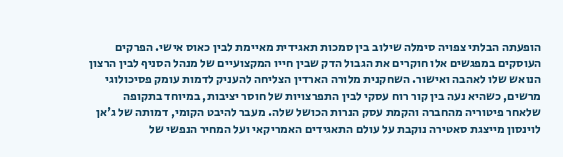הופעתה הבלתי צפויה סימלה שילוב בין סמכות תאגידית מאיימת לבין כאוס אישי. הפרקים העוסקים במפגשים אלו חוקרים את הגבול הדק שבין חייו המקצועיים של מנהל הסניף לבין הרצון הנואש שלו לאהבה ואישור. השחקנית מלורה הארדין הצליחה להעניק לדמות עומק פסיכולוגי מרשים, כשהיא נעה בין קור רוח עסקי לבין התפרצויות של חוסר יציבות, במיוחד בתקופה שלאחר פיטוריה מהחברה והקמת עסק הנרות הכושל שלה. מעבר להיבט הקומי, דמותה של ג'אן לוינסון מייצגת סאטירה נוקבת על עולם התאגידים האמריקאי ועל המחיר הנפשי של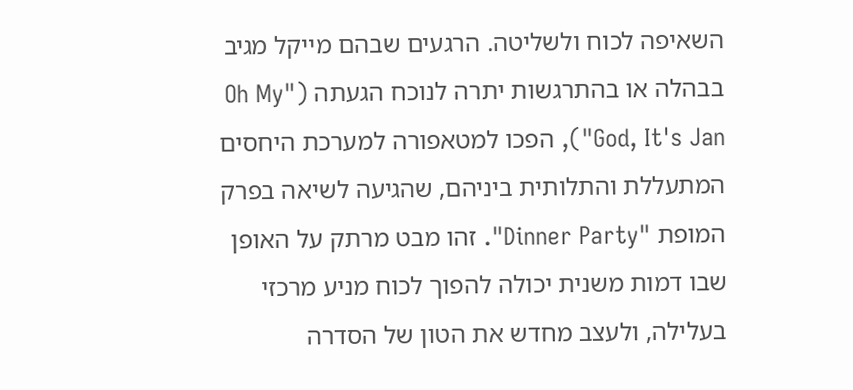השאיפה לכוח ולשליטה. הרגעים שבהם מייקל מגיב בבהלה או בהתרגשות יתרה לנוכח הגעתה ("Oh My God, It's Jan"), הפכו למטאפורה למערכת היחסים המתעללת והתלותית ביניהם, שהגיעה לשיאה בפרק המופת "Dinner Party". זהו מבט מרתק על האופן שבו דמות משנית יכולה להפוך לכוח מניע מרכזי בעלילה, ולעצב מחדש את הטון של הסדרה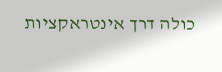כולה דרך אינטראקציות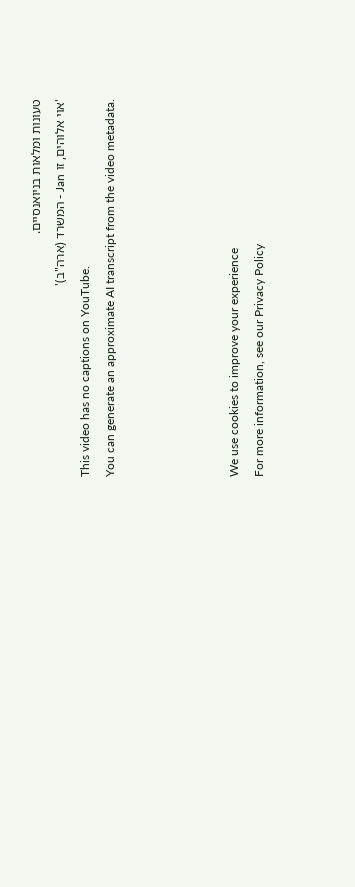טעונות ומלאות בניואנסיים.
'אוי אלוהים, זו Jan - המשרד (ארה"ב)'
This video has no captions on YouTube.
You can generate an approximate AI transcript from the video metadata.




We use cookies to improve your experience
For more information, see our Privacy Policy